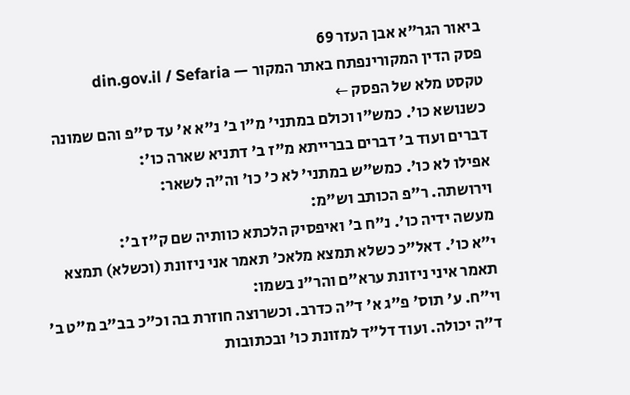ביאור הגר"א אבן העזר 69
פסק הדין המקורינפתח באתר המקור — din.gov.il / Sefaria
טקסט מלא של הפסק ←
כשנושא כו'. כמש"ו וכולם במתני' מ"ו ב' נ"א א' עד ס"פ והם שמונה דברים ועוד ב' דברים בברייתא מ"ז ב' דתניא שארה כו':
אפילו לא כו'. כמש"ש במתני' לא כ' כו' וה"ה לשאר:
וירושתה. ר"פ הכותב וש"מ:
מעשה ידיה כו'. נ"ח ב' ואיפסיק הלכתא כוותיה שם ק"ז ב':
י"א כו'. דאל"כ כשלא תמצא מלאכ' תאמר אני ניזונת (וכשלא) תמצא תאמר איני ניזונת ערא"ם והר"נ בשמו:
וי"ח. ע' תוס' פ"ג א' ד"ה כדרב. וכשרוצה חוזרת בה וכ"כ בב"ב מ"ט ב' ד"ה יכולה. ועוד דל"ד למזונת כו' ובכתובות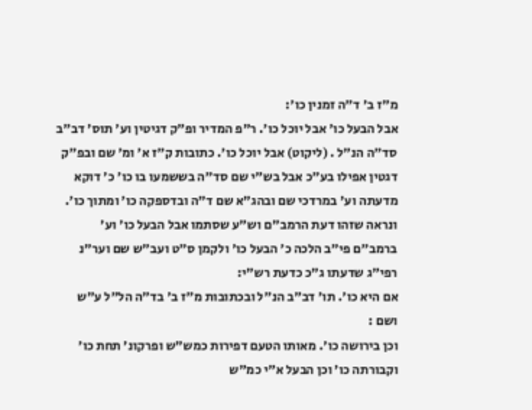מ"ז ב' ד"ה זמנין כו':
אבל הבעל כו' אבל יוכל כו'. ר"פ המדיר ופ"ק דגיטין וע' תוס' דב"ב סד"ה הנ"ל . (ליקוט) אבל יוכל כו'. כתובות ק"ז א' ומ' שם ובפ"ק דגטין אפילו בע"כ אבל בש"י שם סד"ה בששמעו בו כו' כ' דוקא מדעתה וע' במרדכי שם ובהג"א שם ד"ה ובדספקה כו' ומתוך כו'. ונראה שזהו דעת הרמב"ם וש"ע שסתמו אבל הבעל כו' וע' ברמב"ם פי"ב הלכה כ' הבעל כו' ולקמן ס"ט ועב"ש שם וער"נ רפי"ג שדעתו ג"כ כדעת רש"י:
אם היא כו'. תו' דב"ב הנ"ל ובכתובות מ"ז ב' בד"ה הל"ל ע"ש ושם :
וכן בירושה כו'. מאותו הטעם דפירות כמש"ש ופרקונ' תחת כו' וקבורתה כו' וכן הבעל א"י כמ"ש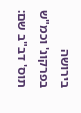בירושה בפרקונ' וכמ"ש תוס' דב"ב שם: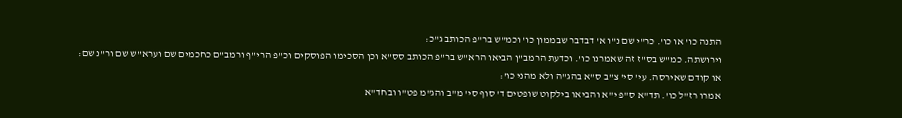התנה כו' או כו'. כר"י שם נ"ו א' דבדבר שבממון כו' וכמ"ש בר"פ הכותב ג"כ:
וירושתה. כמ"ש בס"ז זה שאמרנו כו'. וכדעת הרמב"ן הביאו הרא"ש בר"פ הכותב סס"א וכן הסכימו הפוסקים וכ"פ הרי"ף ורמב"ם כחכמים שם וערא"ש שם ור"נ שם:
או קודם שאירסה. עי' סי' צ"ב ס"א בהג"ה ולא מהני כו':
אמרו רז"ל כו'. תד"א ס"פ י"א והביאו בילקוט שופטים ד' סוף סי' מ"ב והג"מ פט"ו ובחד"א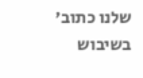שלנו כתוב' בשיבוש